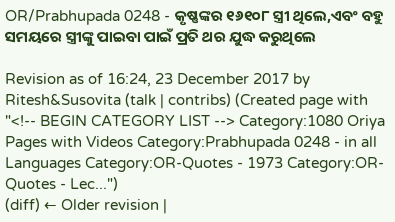OR/Prabhupada 0248 - କୃଷ୍ଣଙ୍କର ୧୬୧୦୮ ସ୍ତ୍ରୀ ଥିଲେ,ଏବଂ ବହୁ ସମୟରେ ସ୍ତ୍ରୀଙ୍କୁ ପାଇବା ପାଇଁ ପ୍ରତି ଥର ଯୁଦ୍ଧ କରୁଥିଲେ

Revision as of 16:24, 23 December 2017 by Ritesh&Susovita (talk | contribs) (Created page with "<!-- BEGIN CATEGORY LIST --> Category:1080 Oriya Pages with Videos Category:Prabhupada 0248 - in all Languages Category:OR-Quotes - 1973 Category:OR-Quotes - Lec...")
(diff) ← Older revision |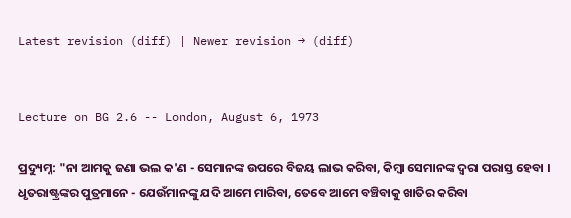Latest revision (diff) | Newer revision → (diff)


Lecture on BG 2.6 -- London, August 6, 1973

ପ୍ରଦ୍ୟୁମ୍ନ: "ନା ଆମକୁ ଜଣା ଭଲ କ'ଣ - ସେମାନଙ୍କ ଉପରେ ବିଜୟ ଲାଭ କରିବା, କିମ୍ଵା ସେମାନଙ୍କ ଦ୍ଵରା ପରାସ୍ତ ହେବା । ଧୃତରାଷ୍ଟ୍ରଙ୍କର ପୁତ୍ରମାନେ - ଯେଉଁମାନଙ୍କୁ ଯଦି ଆମେ ମାରିବା, ତେବେ ଆମେ ବଞ୍ଚିବାକୁ ଖାତିର କରିବା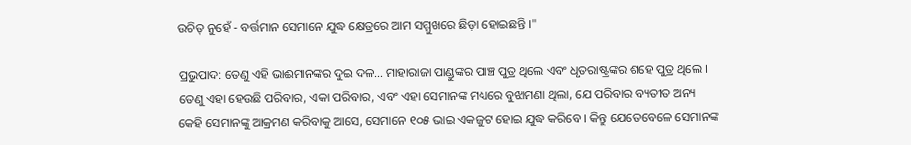ଉଚିତ୍ ନୁହେଁ - ବର୍ତ୍ତମାନ ସେମାନେ ଯୁଦ୍ଧ କ୍ଷେତ୍ରରେ ଆମ ସମ୍ମୁଖରେ ଛିଡ଼ା ହୋଇଛନ୍ତି ।"

ପ୍ରଭୁପାଦ: ତେଣୁ ଏହି ଭାଈମାନଙ୍କର ଦୁଇ ଦଳ... ମାହାରାଜା ପାଣ୍ଡୁଙ୍କର ପାଞ୍ଚ ପୁତ୍ର ଥିଲେ ଏବଂ ଧୃତରାଷ୍ଟ୍ରଙ୍କର ଶହେ ପୁତ୍ର ଥିଲେ । ତେଣୁ ଏହା ହେଉଛି ପରିବାର, ଏକା ପରିବାର, ଏବଂ ଏହା ସେମାନଙ୍କ ମଧ୍ୟରେ ବୁଝାମଣା ଥିଲା, ଯେ ପରିବାର ବ୍ୟତୀତ ଅନ୍ୟ କେହି ସେମାନଙ୍କୁ ଆକ୍ରମଣ କରିବାକୁ ଆସେ, ସେମାନେ ୧୦୫ ଭାଇ ଏକଜୁଟ ହୋଇ ଯୁଦ୍ଧ କରିବେ । କିନ୍ତୁ ଯେତେବେଳେ ସେମାନଙ୍କ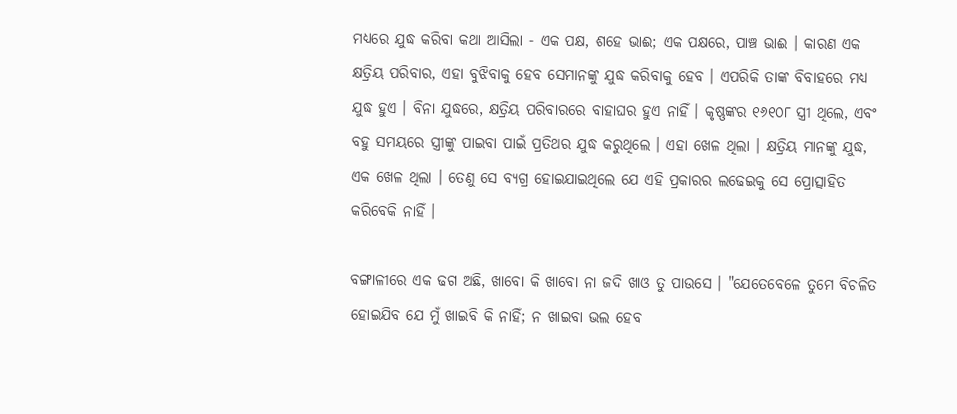ମଧ୍ୟରେ ଯୁଦ୍ଧ କରିବା କଥା ଆସିଲା - ଏକ ପକ୍ଷ, ଶହେ ଭାଈ; ଏକ ପକ୍ଷରେ, ପାଞ୍ଚ ଭାଈ । କାରଣ ଏକ କ୍ଷତ୍ରିୟ ପରିବାର, ଏହା ବୁଝିବାକୁ ହେବ ସେମାନଙ୍କୁ ଯୁଦ୍ଧ କରିବାକୁ ହେବ । ଏପରିକି ତାଙ୍କ ବିବାହରେ ମଧ୍ୟ ଯୁଦ୍ଧ ହୁଏ । ବିନା ଯୁଦ୍ଧରେ, କ୍ଷତ୍ରିୟ ପରିବାରରେ ବାହାଘର ହୁଏ ନାହିଁ । କୃଷ୍ଣଙ୍କର ୧୬୧୦୮ ସ୍ତ୍ରୀ ଥିଲେ, ଏବଂ ବହୁ ସମୟରେ ସ୍ତ୍ରୀଙ୍କୁ ପାଇବା ପାଇଁ ପ୍ରତିଥର ଯୁଦ୍ଧ କରୁଥିଲେ । ଏହା ଖେଳ ଥିଲା । କ୍ଷତ୍ରିୟ ମାନଙ୍କୁ ଯୁଦ୍ଧ, ଏକ ଖେଳ ଥିଲା । ତେଣୁ ସେ ବ୍ୟଗ୍ର ହୋଇଯାଇଥିଲେ ଯେ ଏହି ପ୍ରକାରର ଲଢେଇକୁ ସେ ପ୍ରୋତ୍ସାହିତ କରିବେକି ନାହିଁ ।

ବଙ୍ଗାଳୀରେ ଏକ ଢଗ ଅଛି, ଖାବୋ କି ଖାବୋ ନା ଜଦି ଖାଓ ତୁ ପାଉସେ । "ଯେତେବେଳେ ତୁମେ ବିଚଳିତ ହୋଇଯିବ ଯେ ମୁଁ ଖାଇବି କି ନାହିଁ; ନ ଖାଇବା ଭଲ ହେବ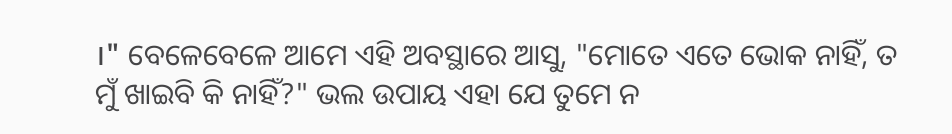।" ବେଳେବେଳେ ଆମେ ଏହି ଅବସ୍ଥାରେ ଆସୁ, "ମୋତେ ଏତେ ଭୋକ ନାହିଁ, ତ ମୁଁ ଖାଇବି କି ନାହିଁ?" ଭଲ ଉପାୟ ଏହା ଯେ ତୁମେ ନ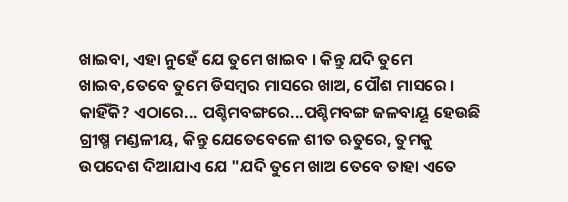ଖାଇବା, ଏହା ନୁହେଁ ଯେ ତୁମେ ଖାଇବ । କିନ୍ତୁ ଯଦି ତୁମେ ଖାଇବ,ତେବେ ତୁମେ ଡିସମ୍ବର ମାସରେ ଖାଅ, ପୌଶ ମାସରେ । କାହିଁକି? ଏଠାରେ... ପଶ୍ଚିମବଙ୍ଗରେ...ପଶ୍ଚିମବଙ୍ଗ ଜଳବାୟୂ ହେଉଛି ଗ୍ରୀଷ୍ମ ମଣ୍ଡଳୀୟ, କିନ୍ତୁ ଯେତେବେଳେ ଶୀତ ଋତୁରେ, ତୁମକୁ ଉପଦେଶ ଦିଆଯାଏ ଯେ "ଯଦି ତୁମେ ଖାଅ ତେବେ ତାହା ଏତେ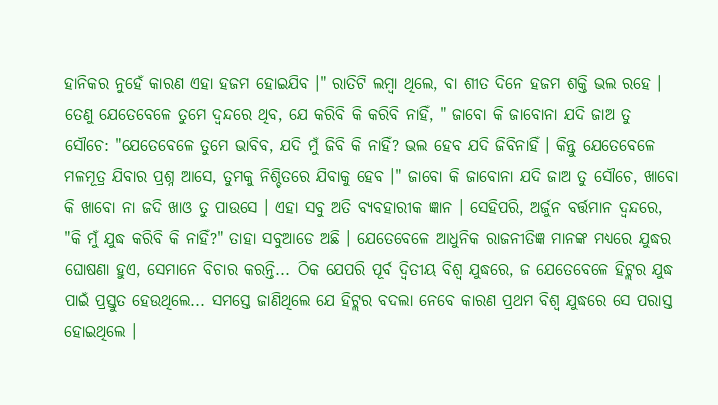ହାନିକର ନୁହେଁ କାରଣ ଏହା ହଜମ ହୋଇଯିବ ।" ରାତିଟି ଲମ୍ଵା ଥିଲେ, ବା ଶୀତ ଦିନେ ହଜମ ଶକ୍ତି ଭଲ ରହେ । ତେଣୁ ଯେତେବେଳେ ତୁମେ ଦ୍ଵନ୍ଦରେ ଥିବ, ଯେ କରିବି କି କରିବି ନାହିଁ, " ଜାବୋ କି ଜାବୋନା ଯଦି ଜାଅ ତୁ ସୌଚେ: "ଯେତେବେଳେ ତୁମେ ଭାବିବ, ଯଦି ମୁଁ ଜିବି କି ନାହିଁ? ଭଲ ହେବ ଯଦି ଜିବିନାହିଁ । କିନ୍ତୁ ଯେତେବେଳେ ମଳମୂତ୍ର ଯିବାର ପ୍ରଶ୍ନ ଆସେ, ତୁମକୁ ନିଶ୍ଚିତରେ ଯିବାକୁ ହେବ ।" ଜାବୋ କି ଜାବୋନା ଯଦି ଜାଅ ତୁ ସୌଚେ, ଖାବୋ କି ଖାବୋ ନା ଜଦି ଖାଓ ତୁ ପାଉସେ । ଏହା ସବୁ ଅତି ବ୍ୟବହାରୀକ ଜ୍ଞାନ । ସେହିପରି, ଅର୍ଜୁନ ବର୍ତ୍ତମାନ ଦ୍ଵନ୍ଦରେ, "କି ମୁଁ ଯୁଦ୍ଧ କରିବି କି ନାହିଁ?" ତାହା ସବୁଆଡେ ଅଛି । ଯେତେବେଳେ ଆଧୁନିକ ରାଜନୀତିଜ୍ଞ ମାନଙ୍କ ମଧ୍ୟରେ ଯୁଦ୍ଧର ଘୋଷଣା ହୁଏ, ସେମାନେ ବିଚାର କରନ୍ତି... ଠିକ ଯେପରି ପୂର୍ବ ଦ୍ଵିତୀୟ ବିଶ୍ଵ ଯୁଦ୍ଧରେ, ଜ ଯେତେବେଳେ ହିଟ୍ଲର ଯୁଦ୍ଧ ପାଇଁ ପ୍ରସ୍ତୁତ ହେଉଥିଲେ... ସମସ୍ତେ ଜାଣିଥିଲେ ଯେ ହିଟ୍ଲର ବଦଲା ନେବେ କାରଣ ପ୍ରଥମ ବିଶ୍ଵ ଯୁଦ୍ଧରେ ସେ ପରାସ୍ତ ହୋଇଥିଲେ ।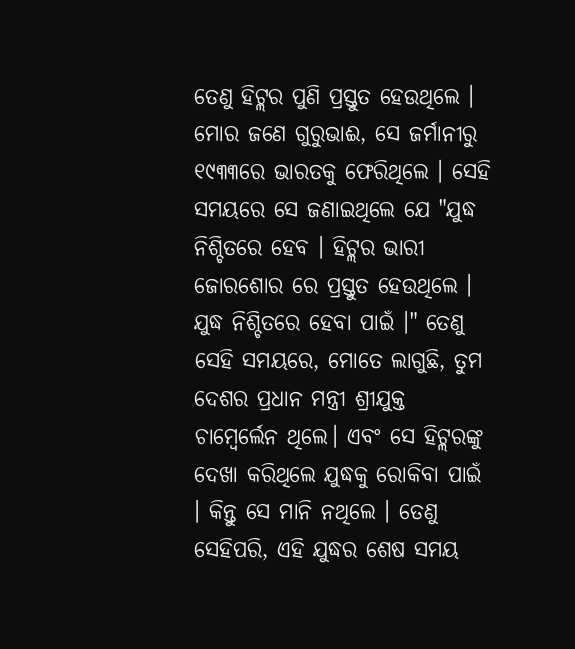ତେଣୁ ହିଟ୍ଲର ପୁଣି ପ୍ରସ୍ତୁତ ହେଉଥିଲେ । ମୋର ଜଣେ ଗୁରୁଭାଈ, ସେ ଜର୍ମାନୀରୁ ୧୯୩୩ରେ ଭାରତକୁ ଫେରିଥିଲେ । ସେହି ସମୟରେ ସେ ଜଣାଇଥିଲେ ଯେ "ଯୁଦ୍ଧ ନିଶ୍ଚିତରେ ହେବ । ହିଟ୍ଲର ଭାରୀ ଜୋରଶୋର ରେ ପ୍ରସ୍ତୁତ ହେଉଥିଲେ । ଯୁଦ୍ଧ ନିଶ୍ଚିତରେ ହେବା ପାଇଁ ।" ତେଣୁ ସେହି ସମୟରେ, ମୋତେ ଲାଗୁଛି, ତୁମ ଦେଶର ପ୍ରଧାନ ମନ୍ତ୍ରୀ ଶ୍ରୀଯୁକ୍ତ ଚାମ୍ବେର୍ଲେନ ଥିଲେ। ଏବଂ ସେ ହିଟ୍ଲରଙ୍କୁ ଦେଖା କରିଥିଲେ ଯୁଦ୍ଧକୁ ରୋକିବା ପାଇଁ । କିନ୍ତୁ ସେ ମାନି ନଥିଲେ । ତେଣୁ ସେହିପରି, ଏହି ଯୁଦ୍ଧର ଶେଷ ସମୟ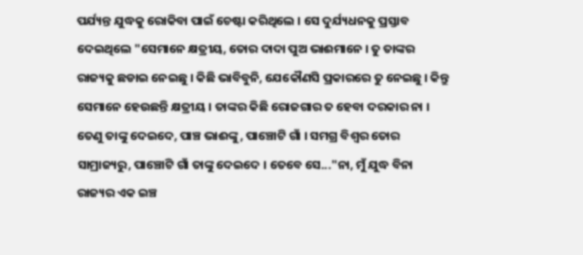ପର୍ଯ୍ୟନ୍ତ ଯୁଦ୍ଧକୁ ରୋକିବା ପାଇଁ ଚେଷ୍ଟା କରିଥିଲେ । ସେ ଦୁର୍ଯ୍ୟଧନକୁ ପ୍ରସ୍ତାବ ଦେଇଥିଲେ "ସେମାନେ କ୍ଷତ୍ରୀୟ, ତୋର ଦାଦା ପୁଅ ଭାଈମାନେ । ତୁ ତାଙ୍କର ରାଜ୍ୟକୁ ଛଡାଇ ନେଇଛୁ । କିଛି ଭାବିବୁନି, ଯେକୌଣସି ପ୍ରକାରରେ ତୁ ନେଇଛୁ । କିନ୍ତୁ ସେମାନେ ହେଉଛନ୍ତି କ୍ଷତ୍ରୀୟ । ତାଙ୍କର କିଛି ରୋଜଗାର ତ ହେବା ଦରକାର ନା । ତେଣୁ ତାଙ୍କୁ ଦେଇଦେ, ପାଞ୍ଚ ଭାଈଙ୍କୁ, ପାଞ୍ଚୋଟି ଗାଁ । ସମଗ୍ର ବିଶ୍ଵର ତୋର ସାମ୍ରାଜ୍ୟରୁ, ପାଞ୍ଚୋଟି ଗାଁ ତାଙ୍କୁ ଦେଇଦେ । ତେବେ ସେ..."ନା, ମୁଁ ଯୁଦ୍ଧ ବିନା ରାଜ୍ୟର ଏକ ଇଞ୍ଚ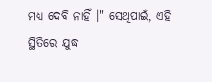ମଧ୍ୟ ଦେବି ନାହିଁ ।" ସେଥିପାଇଁ, ଏହି ସ୍ଥିତିରେ ଯୁଦ୍ଧ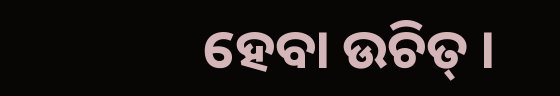ହେବା ଉଚିତ୍ ।